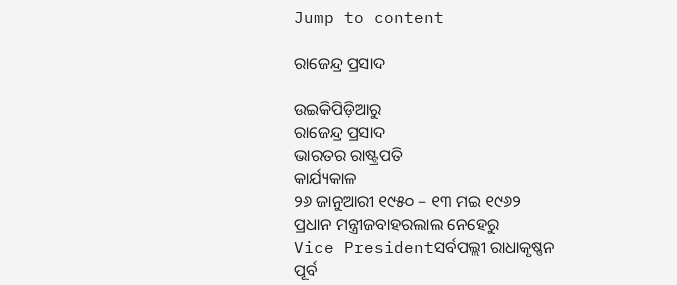Jump to content

ରାଜେନ୍ଦ୍ର ପ୍ରସାଦ

ଉଇକିପିଡ଼ିଆ‌ରୁ
ରାଜେନ୍ଦ୍ର ପ୍ରସାଦ
ଭାରତର ରାଷ୍ଟ୍ରପତି
କାର୍ଯ୍ୟକାଳ
୨୬ ଜାନୁଆରୀ ୧୯୫୦ – ୧୩ ମଇ ୧୯୬୨
ପ୍ରଧାନ ମନ୍ତ୍ରୀଜବାହରଲାଲ ନେହେରୁ
Vice Presidentସର୍ବପଲ୍ଲୀ ରାଧାକୃଷ୍ଣନ
ପୂର୍ବ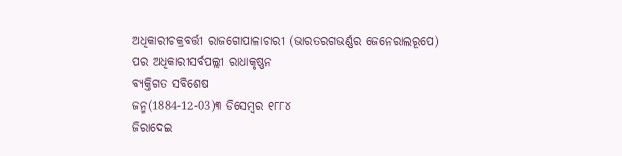ଅଧିକାରୀଚକ୍ରବର୍ତ୍ତୀ ରାଜଗୋପାଳାଚାରୀ (ଭାରତରଗଭର୍ଣ୍ଣର ଜେନେରାଲରୂପେ)
ପର ଅଧିକାରୀସର୍ବପଲ୍ଲୀ ରାଧାକୃଷ୍ଣନ
ବ୍ୟକ୍ତିଗତ ସବିଶେଷ
ଜନ୍ମ(1884-12-03)୩ ଡିସେମ୍ବର ୧୮୮୪
ଜିରାଦେଇ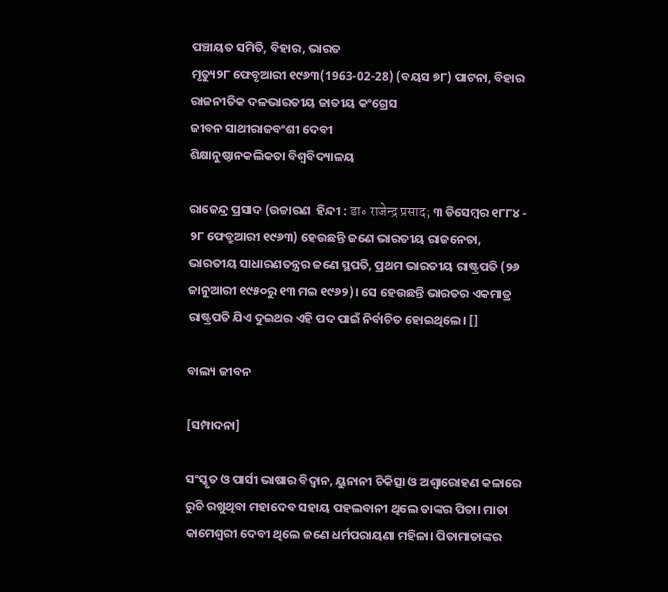ପଞ୍ଚାୟତ ସମିତି, ବିହାର, ଭାରତ
ମୃତ୍ୟୁ୨୮ ଫେବୃଆରୀ ୧୯୬୩(1963-02-28) (ବୟସ ୭୮) ପାଟନା, ବିହାର
ରାଜନୀତିକ ଦଳଭାରତୀୟ ଜାତୀୟ କଂଗ୍ରେସ
ଜୀବନ ସାଥୀରାଜବଂଶୀ ଦେବୀ
ଶିକ୍ଷାନୁଷ୍ଠାନକଲିକତା ବିଶ୍ୱବିଦ୍ୟାଳୟ

ରାଜେନ୍ଦ୍ର ପ୍ରସାଦ (ଉଚ୍ଚାରଣ  ହିନ୍ଦୀ : डा॰ राजेन्द्र प्रसाद; ୩ ଡିସେମ୍ବର ୧୮୮୪ - ୨୮ ଫେବ୍ରୁଆରୀ ୧୯୬୩) ହେଉଛନ୍ତି ଜଣେ ଭାରତୀୟ ରାଜନେତା, ଭାରତୀୟ ସାଧାରଣତନ୍ତ୍ରର ଜଣେ ସ୍ଥପତି, ପ୍ରଥମ ଭାରତୀୟ ରାଷ୍ଟ୍ରପତି (୨୬ ଜାନୁଆରୀ ୧୯୫୦ରୁ ୧୩ ମଇ ୧୯୬୨)। ସେ ହେଉଛନ୍ତି ଭାରତର ଏକମାତ୍ର ରାଷ୍ଟ୍ରପତି ଯିଏ ଦୁଇଥର ଏହି ପଦ ପାଇଁ ନିର୍ବାଚିତ ହୋଇଥିଲେ। []

ବାଲ୍ୟ ଜୀବନ

[ସମ୍ପାଦନା]

ସଂସ୍କୃତ ଓ ପାର୍ସୀ ଭାଷାର ବିଦ୍ୱାନ, ୟୁନାନୀ ଚିକିତ୍ସା ଓ ଅଶ୍ୱାରୋହଣ କଳାରେ ରୁଚି ରଖୁଥିବା ମହାଦେବ ସହାୟ ପହଲବାନୀ ଥିଲେ ତାଙ୍କର ପିତା। ମାତା କାମେଶ୍ୱରୀ ଦେବୀ ଥିଲେ ଜଣେ ଧର୍ମପରାୟଣା ମହିଳା। ପିତାମାତାଙ୍କର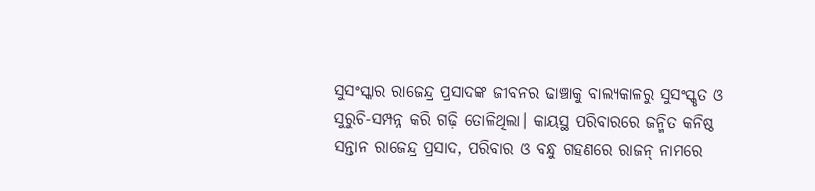ସୁସଂସ୍କାର ରାଜେନ୍ଦ୍ର ପ୍ରସାଦଙ୍କ ଜୀବନର ଢାଞ୍ଚାକୁ ବାଲ୍ୟକାଳରୁ ସୁସଂସ୍କୃତ ଓ ସୁରୁଚି-ସମ୍ପନ୍ନ କରି ଗଢ଼ି ତୋଳିଥିଲା। କାୟସ୍ଥ ପରିବାରରେ ଜନ୍ମିତ କନିଷ୍ଠ ସନ୍ତାନ ରାଜେନ୍ଦ୍ର ପ୍ରସାଦ, ପରିବାର ଓ ବନ୍ଧୁ ଗହଣରେ ରାଜନ୍ ନାମରେ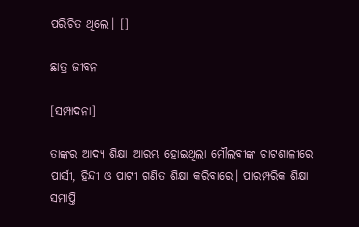ପରିଚିତ ଥିଲେ। []

ଛାତ୍ର ଜୀବନ

[ସମ୍ପାଦନା]

ତାଙ୍କର ଆଦ୍ୟ ଶିକ୍ଷା ଆରମ୍ଭ ହୋଇଥିଲା ମୌଲବୀଙ୍କ ଚାଟଶାଳୀରେ ପାର୍ସୀ, ହିନ୍ଦୀ ଓ ପାଟୀ ଗଣିତ ଶିକ୍ଷା କରିବାରେ। ପାରମ୍ପରିକ ଶିକ୍ଷା ସମାପ୍ତି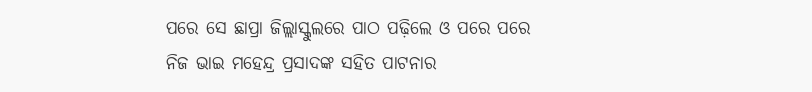ପରେ ସେ ଛାପ୍ରା ଜିଲ୍ଲାସ୍କୁଲରେ ପାଠ ପଢ଼ିଲେ ଓ ପରେ ପରେ ନିଜ ଭାଇ ମହେନ୍ଦ୍ର ପ୍ରସାଦଙ୍କ ସହିତ ପାଟନାର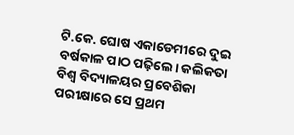ଟି.କେ. ଘୋଷ ଏକାଡେମୀରେ ଦୁଇ ବର୍ଷକାଳ ପାଠ ପଢ଼ିଲେ। କଲିକତା ବିଶ୍ୱ ବିଦ୍ୟାଳୟର ପ୍ରବେଶିକା ପରୀକ୍ଷାରେ ସେ ପ୍ରଥମ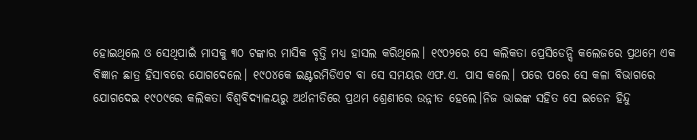ହୋଇଥିଲେ ଓ ସେଥିପାଇଁ ମାସକୁ ୩୦ ଟଙ୍କାର ମାସିକ ବୃତ୍ତି ମଧ୍ୟ ହାସଲ କରିଥିଲେ। ୧୯୦୨ରେ ସେ କଲିକତା ପ୍ରେସିଡେନ୍ସି କଲେଜରେ ପ୍ରଥମେ ଏକ ବିଜ୍ଞାନ ଛାତ୍ର ହିସାବରେ ଯୋଗଦେଲେ। ୧୯୦୪କେ ଇଣ୍ଟରମିଡିଏଟ ବା ସେ ସମୟର ଏଫ.ଏ. ପାସ କଲେ। ପରେ ପରେ ସେ କଳା ବିଭାଗରେ ଯୋଗଦେଇ ୧୯୦୯ରେ କଲିକତା ବିଶ୍ୱବିଦ୍ୟାଳୟରୁ ଅର୍ଥନୀତିରେ ପ୍ରଥମ ଶ୍ରେଣୀରେ ଉନ୍ନୀତ ହେଲେ।ନିଜ ଭାଇଙ୍କ ସହିତ ସେ ଇଡେନ ହିନ୍ଦୁ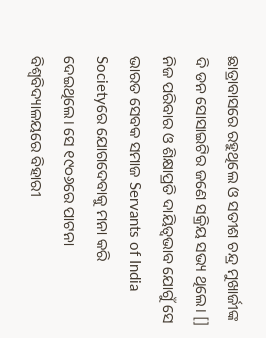ଛାତ୍ରାବାସରେ ରହୁଥିଲେ ଓ ସତୀଶ ଚନ୍ଦ୍ର ମୁଖାର୍ଜୀଙ୍କ ଦି ଡନ ସୋସାଇଟିର ଜଣେ ସକ୍ରିୟ ସଭ୍ୟ ଥିଲେ। [] ନିଜ ପରିବାର ଓ ଶିକ୍ଷାପ୍ରତି ଦାୟିତ୍ୱଭାବ ଯୋଗୁଁ ସେ ଭାରତ ସେବକ ସମାଜ Servants of India Societyରେ ଯୋଗଦେବାକୁ ମନା କରି ଦେଇଥିଲେ। ସେ ୧୯୦୬ରେ ପାଟନା ବିଶ୍ୱବିଦ୍ୟାଳୟରେ ବିହାରୀ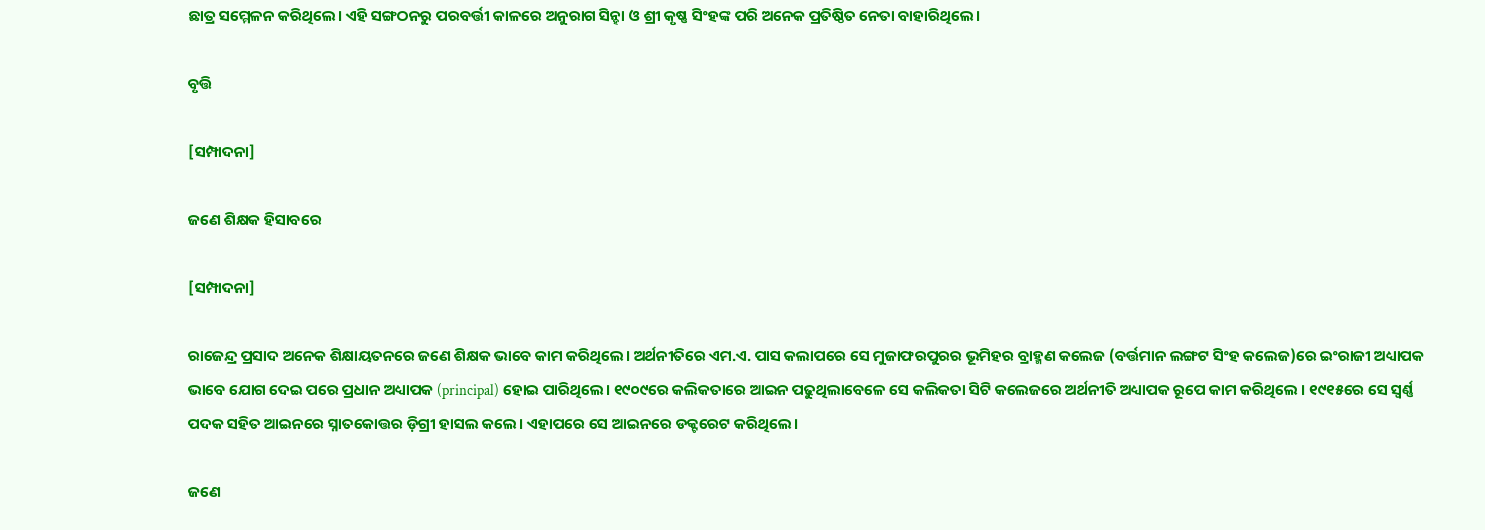ଛାତ୍ର ସମ୍ମେଳନ କରିଥିଲେ। ଏହି ସଙ୍ଗଠନରୁ ପରବର୍ତ୍ତୀ କାଳରେ ଅନୁରାଗ ସିନ୍ହା ଓ ଶ୍ରୀ କୃଷ୍ଣ ସିଂହଙ୍କ ପରି ଅନେକ ପ୍ରତିଷ୍ଠିତ ନେତା ବାହାରିଥିଲେ।

ବୃତ୍ତି

[ସମ୍ପାଦନା]

ଜଣେ ଶିକ୍ଷକ ହିସାବରେ

[ସମ୍ପାଦନା]

ରାଜେନ୍ଦ୍ର ପ୍ରସାଦ ଅନେକ ଶିକ୍ଷାୟତନରେ ଜଣେ ଶିକ୍ଷକ ଭାବେ କାମ କରିଥିଲେ। ଅର୍ଥନୀତିରେ ଏମ.ଏ. ପାସ କଲାପରେ ସେ ମୁଜାଫରପୁରର ଭୂମିହର ବ୍ରାହ୍ମଣ କଲେଜ (ବର୍ତ୍ତମାନ ଲଙ୍ଗଟ ସିଂହ କଲେଜ)ରେ ଇଂରାଜୀ ଅଧ୍ୟାପକ ଭାବେ ଯୋଗ ଦେଇ ପରେ ପ୍ରଧାନ ଅଧ୍ୟାପକ (principal) ହୋଇ ପାରିଥିଲେ। ୧୯୦୯ରେ କଲିକତାରେ ଆଇନ ପଢୁଥିଲାବେଳେ ସେ କଲିକତା ସିଟି କଲେଜରେ ଅର୍ଥନୀତି ଅଧ୍ୟାପକ ରୂପେ କାମ କରିଥିଲେ । ୧୯୧୫ରେ ସେ ସ୍ୱର୍ଣ୍ଣ ପଦକ ସହିତ ଆଇନରେ ସ୍ନାତକୋତ୍ତର ଡ଼ିଗ୍ରୀ ହାସଲ କଲେ। ଏହାପରେ ସେ ଆଇନରେ ଡକ୍ଟରେଟ କରିଥିଲେ।

ଜଣେ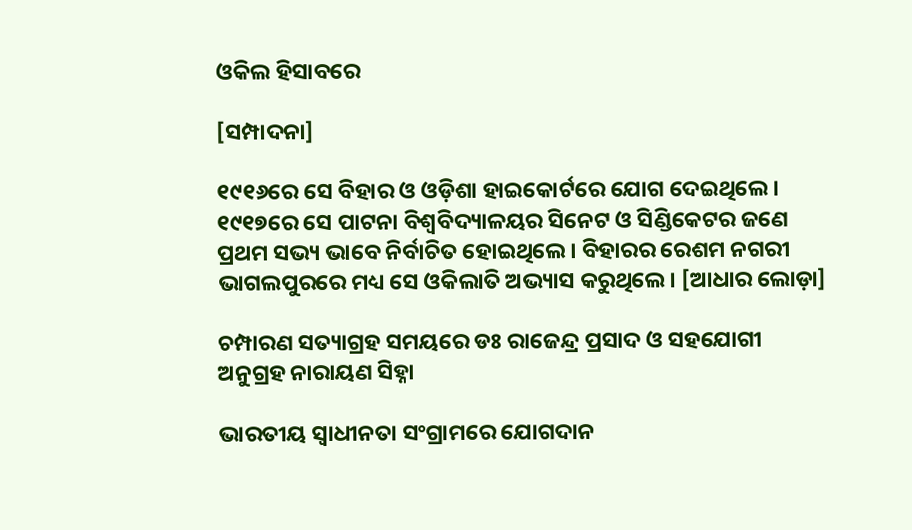ଓକିଲ ହିସାବରେ

[ସମ୍ପାଦନା]

୧୯୧୬ରେ ସେ ବିହାର ଓ ଓଡ଼ିଶା ହାଇକୋର୍ଟରେ ଯୋଗ ଦେଇଥିଲେ। ୧୯୧୭ରେ ସେ ପାଟନା ବିଶ୍ୱବିଦ୍ୟାଳୟର ସିନେଟ ଓ ସିଣ୍ଡିକେଟର ଜଣେ ପ୍ରଥମ ସଭ୍ୟ ଭାବେ ନିର୍ବାଚିତ ହୋଇଥିଲେ। ବିହାରର ରେଶମ ନଗରୀ ଭାଗଲପୁରରେ ମଧ୍ୟ ସେ ଓକିଲାତି ଅଭ୍ୟାସ କରୁଥିଲେ। [ଆଧାର ଲୋଡ଼ା]

ଚମ୍ପାରଣ ସତ୍ୟାଗ୍ରହ ସମୟରେ ଡଃ ରାଜେନ୍ଦ୍ର ପ୍ରସାଦ ଓ ସହଯୋଗୀ ଅନୁଗ୍ରହ ନାରାୟଣ ସିହ୍ନା

ଭାରତୀୟ ସ୍ୱାଧୀନତା ସଂଗ୍ରାମରେ ଯୋଗଦାନ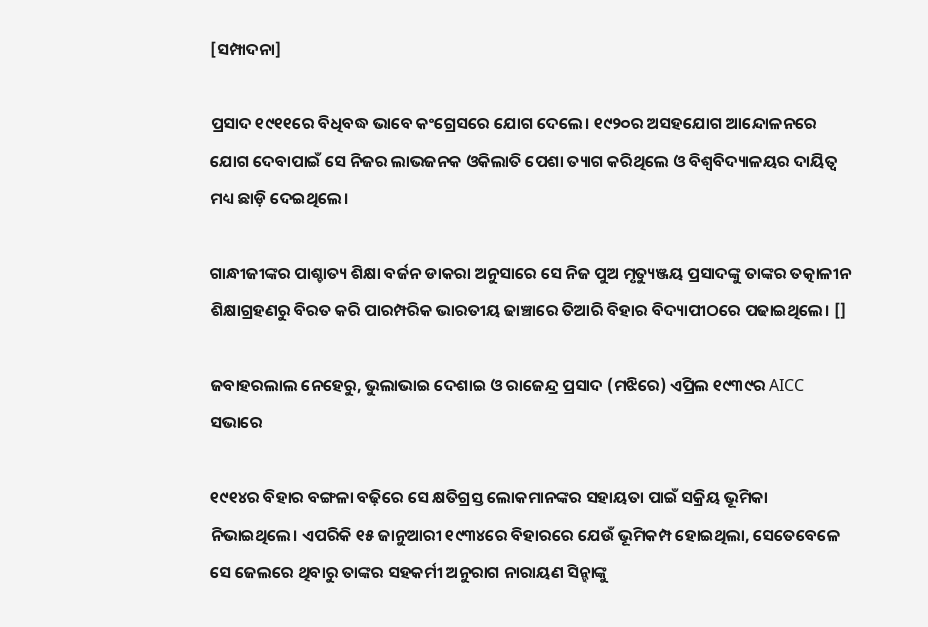[ସମ୍ପାଦନା]

ପ୍ରସାଦ ୧୯୧୧ରେ ବିଧିବଦ୍ଧ ଭାବେ କଂଗ୍ରେସରେ ଯୋଗ ଦେଲେ। ୧୯୨୦ର ଅସହଯୋଗ ଆନ୍ଦୋଳନରେ ଯୋଗ ଦେବାପାଇଁ ସେ ନିଜର ଲାଭଜନକ ଓକିଲାତି ପେଶା ତ୍ୟାଗ କରିଥିଲେ ଓ ବିଶ୍ୱବିଦ୍ୟାଳୟର ଦାୟିତ୍ୱ ମଧ୍ୟ ଛାଡ଼ି ଦେଇଥିଲେ।

ଗାନ୍ଧୀଜୀଙ୍କର ପାଶ୍ଚାତ୍ୟ ଶିକ୍ଷା ବର୍ଜନ ଡାକରା ଅନୁସାରେ ସେ ନିଜ ପୁଅ ମୃତ୍ୟୁଞ୍ଜୟ ପ୍ରସାଦଙ୍କୁ ତାଙ୍କର ତତ୍କାଳୀନ ଶିକ୍ଷାଗ୍ରହଣରୁ ବିରତ କରି ପାରମ୍ପରିକ ଭାରତୀୟ ଢାଞ୍ଚାରେ ତିଆରି ବିହାର ବିଦ୍ୟାପୀଠରେ ପଢାଇଥିଲେ। []

ଜବାହରଲାଲ ନେହେରୁ, ଭୁଲାଭାଇ ଦେଶାଇ ଓ ରାଜେନ୍ଦ୍ର ପ୍ରସାଦ (ମଝିରେ) ଏପ୍ରିଲ ୧୯୩୯ର AICC ସଭାରେ

୧୯୧୪ର ବିହାର ବଙ୍ଗଳା ବଢ଼ିରେ ସେ କ୍ଷତିଗ୍ରସ୍ତ ଲୋକମାନଙ୍କର ସହାୟତା ପାଇଁ ସକ୍ରିୟ ଭୂମିକା ନିଭାଇଥିଲେ। ଏପରିକି ୧୫ ଜାନୁଆରୀ ୧୯୩୪ରେ ବିହାରରେ ଯେଉଁ ଭୂମିକମ୍ପ ହୋଇଥିଲା, ସେତେବେଳେ ସେ ଜେଲରେ ଥିବାରୁ ତାଙ୍କର ସହକର୍ମୀ ଅନୁରାଗ ନାରାୟଣ ସିନ୍ହାଙ୍କୁ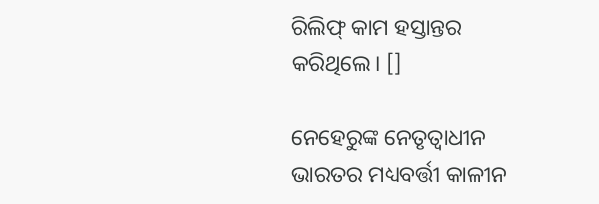ରିଲିଫ୍ କାମ ହସ୍ତାନ୍ତର କରିଥିଲେ। []

ନେହେରୁଙ୍କ ନେତୃତ୍ୱାଧୀନ ଭାରତର ମଧ୍ୟବର୍ତ୍ତୀ କାଳୀନ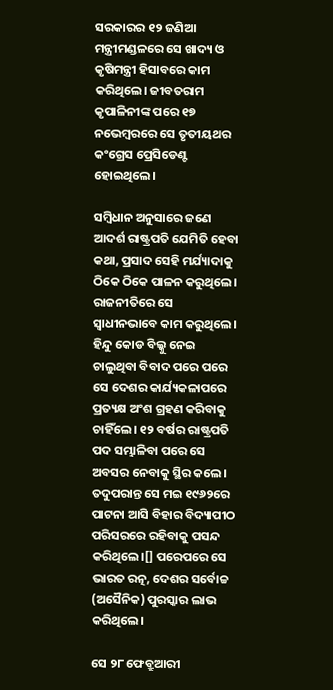ସରକାରର ୧୨ ଜଣିଆ ମନ୍ତ୍ରୀମଣ୍ଡଳରେ ସେ ଖାଦ୍ୟ ଓ କୃଷିମନ୍ତ୍ରୀ ହିସାବରେ କାମ କରିଥିଲେ। ଜୀବତରାମ କୃପାଳିନୀଙ୍କ ପରେ ୧୭ ନଭେମ୍ବରରେ ସେ ତୃତୀୟଥର କଂଗ୍ରେସ ପ୍ରେସିଡେଣ୍ଟ ହୋଇଥିଲେ।

ସମ୍ବିଧାନ ଅନୁସାରେ ଜଣେ ଆଦର୍ଶ ରାଷ୍ଟ୍ରପତି ଯେମିତି ହେବା କଥା, ପ୍ରସାଦ ସେହି ମର୍ଯ୍ୟାଦାକୁ ଠିକେ ଠିକେ ପାଳନ କରୁଥିଲେ। ରାଜନୀତିରେ ସେ ସ୍ୱାଧୀନଭାବେ କାମ କରୁଥିଲେ। ହିନ୍ଦୁ କୋଡ ବିଲ୍କୁ ନେଇ ଚାଲୁଥିବା ବିବାଦ ପରେ ପରେ ସେ ଦେଶର କାର୍ଯ୍ୟକଳାପରେ ପ୍ରତ୍ୟକ୍ଷ ଅଂଶ ଗ୍ରହଣ କରିବାକୁ ଚାହିଁଲେ। ୧୨ ବର୍ଷର ରାଷ୍ଟ୍ରପତି ପଦ ସମ୍ଭାଳିବା ପରେ ସେ ଅବସର ନେବାକୁ ସ୍ଥିର କଲେ। ତଦୁପରାନ୍ତ ସେ ମଇ ୧୯୬୨ରେ ପାଟନା ଆସି ବିହାର ବିଦ୍ୟାପୀଠ ପରିସରରେ ରହିବାକୁ ପସନ୍ଦ କରିଥିଲେ।[] ପରେପରେ ସେ ଭାରତ ରତ୍ନ, ଦେଶର ସର୍ବୋଚ୍ଚ (ଅସୈନିକ) ପୁରସ୍କାର ଲାଭ କରିଥିଲେ।

ସେ ୨୮ ଫେବ୍ରୁଆରୀ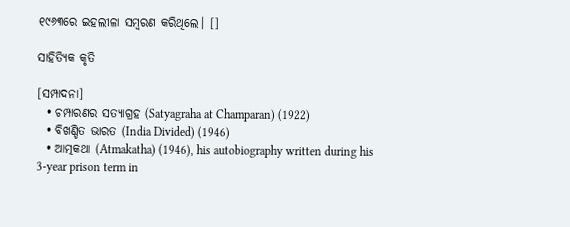୧୯୬୩ରେ ଇହଲୀଳା ସମ୍ବରଣ କରିଥିଲେ। []

ସାହିତ୍ୟିକ କୃତି

[ସମ୍ପାଦନା]
  • ଚମ୍ପାରଣର ସତ୍ୟାଗ୍ରହ (Satyagraha at Champaran) (1922)
  • ବିଖଣ୍ଡିତ ଭାରତ (India Divided) (1946)
  • ଆତ୍ମକଥା (Atmakatha) (1946), his autobiography written during his 3-year prison term in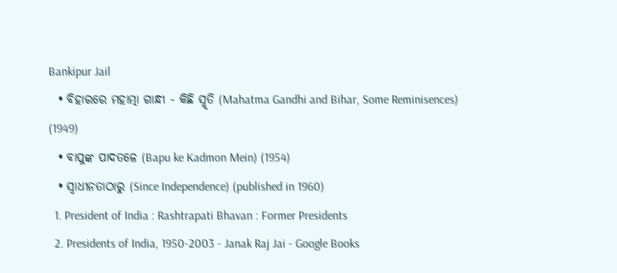Bankipur Jail
  • ବିହାରରେ ମହାତ୍ମା ଗାନ୍ଧୀ - କିଛି ସ୍ମୃତି (Mahatma Gandhi and Bihar, Some Reminisences) (1949)
  • ବାପୁଙ୍କ ପାଦତଳେ (Bapu ke Kadmon Mein) (1954)
  • ସ୍ୱାଧୀନତାଠାରୁ (Since Independence) (published in 1960)
  1. President of India : Rashtrapati Bhavan : Former Presidents
  2. Presidents of India, 1950-2003 - Janak Raj Jai - Google Books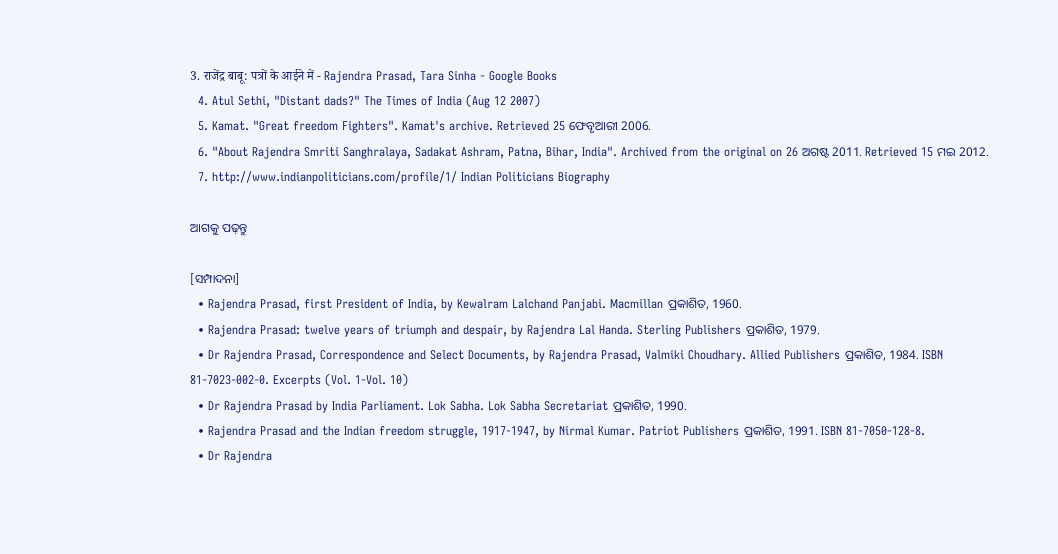3. राजेंद्र बाबू: पत्रों के आईने में - Rajendra Prasad, Tara Sinha - Google Books
  4. Atul Sethi, "Distant dads?" The Times of India (Aug 12 2007)
  5. Kamat. "Great freedom Fighters". Kamat's archive. Retrieved 25 ଫେବୃଆରୀ 2006.
  6. "About Rajendra Smriti Sanghralaya, Sadakat Ashram, Patna, Bihar, India". Archived from the original on 26 ଅଗଷ୍ଟ 2011. Retrieved 15 ମଇ 2012.
  7. http://www.indianpoliticians.com/profile/1/ Indian Politicians Biography

ଆଗକୁ ପଢ଼ନ୍ତୁ

[ସମ୍ପାଦନା]
  • Rajendra Prasad, first President of India, by Kewalram Lalchand Panjabi. Macmillan ପ୍ରକାଶିତ, 1960.
  • Rajendra Prasad: twelve years of triumph and despair, by Rajendra Lal Handa. Sterling Publishers ପ୍ରକାଶିତ, 1979.
  • Dr Rajendra Prasad, Correspondence and Select Documents, by Rajendra Prasad, Valmiki Choudhary. Allied Publishers ପ୍ରକାଶିତ, 1984. ISBN 81-7023-002-0. Excerpts (Vol. 1-Vol. 10)
  • Dr Rajendra Prasad by India Parliament. Lok Sabha. Lok Sabha Secretariat ପ୍ରକାଶିତ, 1990.
  • Rajendra Prasad and the Indian freedom struggle, 1917-1947, by Nirmal Kumar. Patriot Publishers ପ୍ରକାଶିତ, 1991. ISBN 81-7050-128-8.
  • Dr Rajendra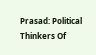Prasad: Political Thinkers Of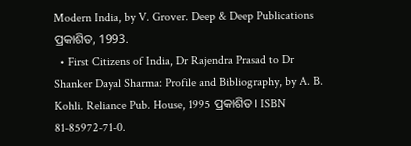Modern India, by V. Grover. Deep & Deep Publications ପ୍ରକାଶିତ, 1993.
  • First Citizens of India, Dr Rajendra Prasad to Dr Shanker Dayal Sharma: Profile and Bibliography, by A. B. Kohli. Reliance Pub. House, 1995 ପ୍ରକାଶିତ। ISBN 81-85972-71-0.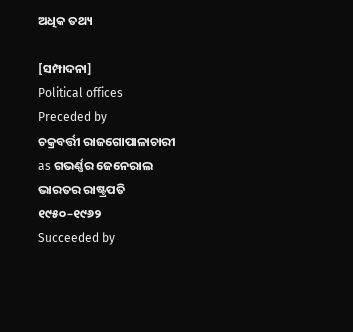ଅଧିକ ତଥ୍ୟ

[ସମ୍ପାଦନା]
Political offices
Preceded by
ଚକ୍ରବର୍ତ୍ତୀ ରାଜଗୋପାଳାଚାରୀ
as ଗଭର୍ଣ୍ଣର ଜେନେରାଲ
ଭାରତର ରାଷ୍ଟ୍ରପତି
୧୯୫୦–୧୯୬୨
Succeeded by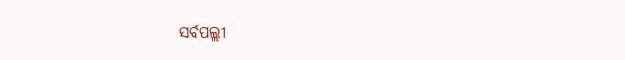ସର୍ବପଲ୍ଲୀ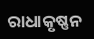ରାଧାକୃଷ୍ଣନ